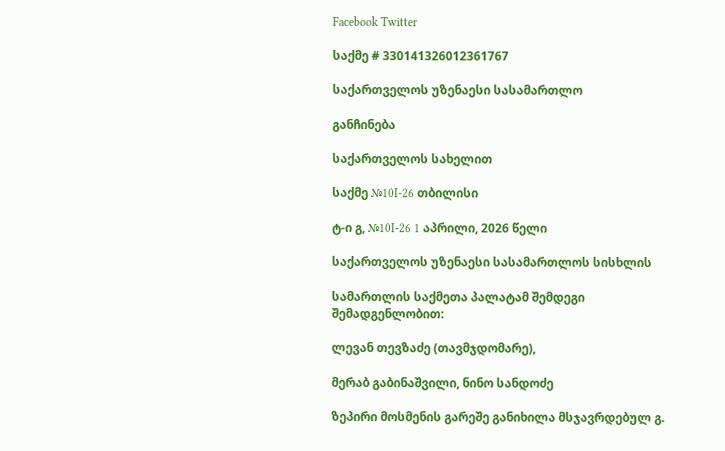Facebook Twitter

საქმე # 330141326012361767

საქართველოს უზენაესი სასამართლო

განჩინება

საქართველოს სახელით

საქმე №10I-26 თბილისი

ტ-ი გ, №10I-26 1 აპრილი, 2026 წელი

საქართველოს უზენაესი სასამართლოს სისხლის

სამართლის საქმეთა პალატამ შემდეგი შემადგენლობით:

ლევან თევზაძე (თავმჯდომარე),

მერაბ გაბინაშვილი, ნინო სანდოძე

ზეპირი მოსმენის გარეშე განიხილა მსჯავრდებულ გ.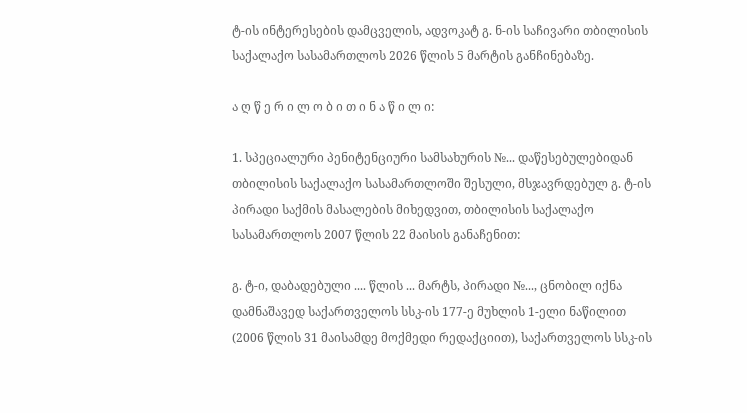ტ-ის ინტერესების დამცველის, ადვოკატ გ. ნ-ის საჩივარი თბილისის საქალაქო სასამართლოს 2026 წლის 5 მარტის განჩინებაზე.

ა ღ წ ე რ ი ლ ო ბ ი თ ი ნ ა წ ი ლ ი:

1. სპეციალური პენიტენციური სამსახურის №... დაწესებულებიდან თბილისის საქალაქო სასამართლოში შესული, მსჯავრდებულ გ. ტ-ის პირადი საქმის მასალების მიხედვით, თბილისის საქალაქო სასამართლოს 2007 წლის 22 მაისის განაჩენით:

გ. ტ-ი, დაბადებული .... წლის ... მარტს, პირადი №..., ცნობილ იქნა დამნაშავედ საქართველოს სსკ-ის 177-ე მუხლის 1-ელი ნაწილით (2006 წლის 31 მაისამდე მოქმედი რედაქციით), საქართველოს სსკ-ის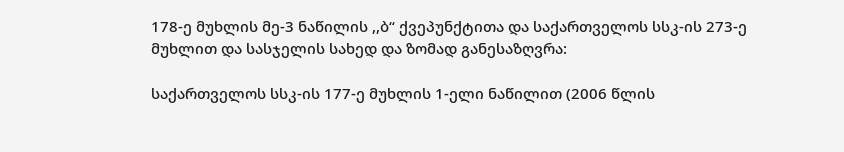178-ე მუხლის მე-3 ნაწილის ,,ბ“ ქვეპუნქტითა და საქართველოს სსკ-ის 273-ე მუხლით და სასჯელის სახედ და ზომად განესაზღვრა:

საქართველოს სსკ-ის 177-ე მუხლის 1-ელი ნაწილით (2006 წლის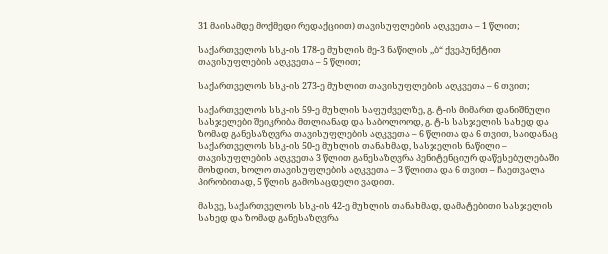31 მაისამდე მოქმედი რედაქციით) თავისუფლების აღკვეთა – 1 წლით;

საქართველოს სსკ-ის 178-ე მუხლის მე-3 ნაწილის ,,ბ“ ქვეპუნქტით თავისუფლების აღკვეთა – 5 წლით;

საქართველოს სსკ-ის 273-ე მუხლით თავისუფლების აღკვეთა – 6 თვით;

საქართველოს სსკ-ის 59-ე მუხლის საფუძველზე, გ. ტ-ის მიმართ დანიშნული სასჯელები შეიკრიბა მთლიანად და საბოლოოდ, გ. ტ-ს სასჯელის სახედ და ზომად განესაზღვრა თავისუფლების აღკვეთა – 6 წლითა და 6 თვით, საიდანაც საქართველოს სსკ-ის 50-ე მუხლის თანახმად, სასჯელის ნაწილი – თავისუფლების აღკვეთა 3 წლით განესაზღვრა პენიტენციურ დაწესებულებაში მოხდით, ხოლო თავისუფლების აღკვეთა – 3 წლითა და 6 თვით – ჩაეთვალა პირობითად, 5 წლის გამოსაცდელი ვადით.

მასვე, საქართველოს სსკ-ის 42-ე მუხლის თანახმად, დამატებითი სასჯელის სახედ და ზომად განესაზღვრა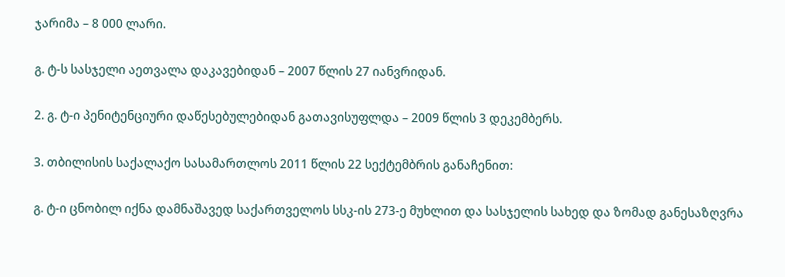ჯარიმა – 8 000 ლარი.

გ. ტ-ს სასჯელი აეთვალა დაკავებიდან – 2007 წლის 27 იანვრიდან.

2. გ. ტ-ი პენიტენციური დაწესებულებიდან გათავისუფლდა – 2009 წლის 3 დეკემბერს.

3. თბილისის საქალაქო სასამართლოს 2011 წლის 22 სექტემბრის განაჩენით:

გ. ტ-ი ცნობილ იქნა დამნაშავედ საქართველოს სსკ-ის 273-ე მუხლით და სასჯელის სახედ და ზომად განესაზღვრა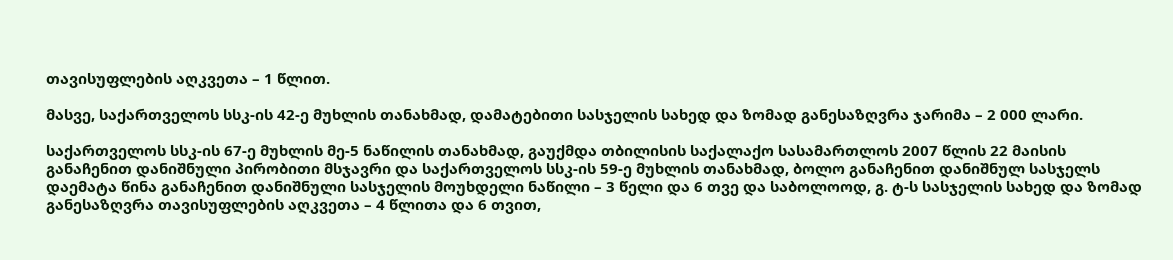თავისუფლების აღკვეთა – 1 წლით.

მასვე, საქართველოს სსკ-ის 42-ე მუხლის თანახმად, დამატებითი სასჯელის სახედ და ზომად განესაზღვრა ჯარიმა – 2 000 ლარი.

საქართველოს სსკ-ის 67-ე მუხლის მე-5 ნაწილის თანახმად, გაუქმდა თბილისის საქალაქო სასამართლოს 2007 წლის 22 მაისის განაჩენით დანიშნული პირობითი მსჯავრი და საქართველოს სსკ-ის 59-ე მუხლის თანახმად, ბოლო განაჩენით დანიშნულ სასჯელს დაემატა წინა განაჩენით დანიშნული სასჯელის მოუხდელი ნაწილი – 3 წელი და 6 თვე და საბოლოოდ, გ. ტ-ს სასჯელის სახედ და ზომად განესაზღვრა თავისუფლების აღკვეთა – 4 წლითა და 6 თვით,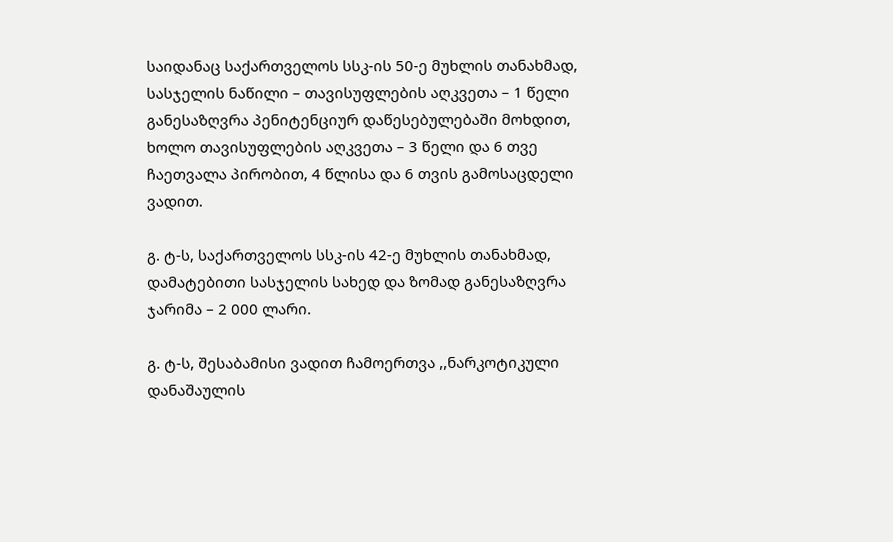საიდანაც საქართველოს სსკ-ის 50-ე მუხლის თანახმად, სასჯელის ნაწილი – თავისუფლების აღკვეთა – 1 წელი განესაზღვრა პენიტენციურ დაწესებულებაში მოხდით, ხოლო თავისუფლების აღკვეთა – 3 წელი და 6 თვე ჩაეთვალა პირობით, 4 წლისა და 6 თვის გამოსაცდელი ვადით.

გ. ტ-ს, საქართველოს სსკ-ის 42-ე მუხლის თანახმად, დამატებითი სასჯელის სახედ და ზომად განესაზღვრა ჯარიმა – 2 000 ლარი.

გ. ტ-ს, შესაბამისი ვადით ჩამოერთვა ,,ნარკოტიკული დანაშაულის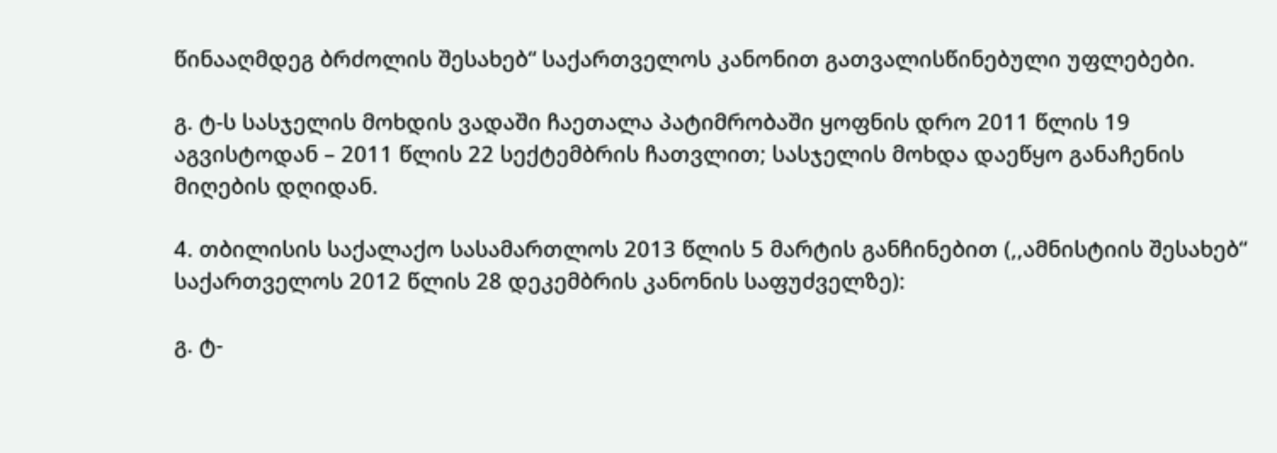წინააღმდეგ ბრძოლის შესახებ“ საქართველოს კანონით გათვალისწინებული უფლებები.

გ. ტ-ს სასჯელის მოხდის ვადაში ჩაეთალა პატიმრობაში ყოფნის დრო 2011 წლის 19 აგვისტოდან – 2011 წლის 22 სექტემბრის ჩათვლით; სასჯელის მოხდა დაეწყო განაჩენის მიღების დღიდან.

4. თბილისის საქალაქო სასამართლოს 2013 წლის 5 მარტის განჩინებით (,,ამნისტიის შესახებ“ საქართველოს 2012 წლის 28 დეკემბრის კანონის საფუძველზე):

გ. ტ-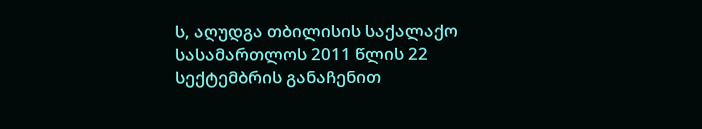ს, აღუდგა თბილისის საქალაქო სასამართლოს 2011 წლის 22 სექტემბრის განაჩენით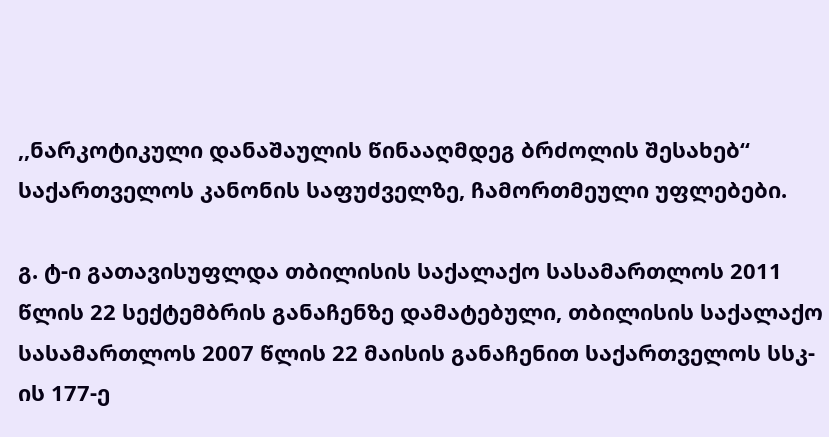,,ნარკოტიკული დანაშაულის წინააღმდეგ ბრძოლის შესახებ“ საქართველოს კანონის საფუძველზე, ჩამორთმეული უფლებები.

გ. ტ-ი გათავისუფლდა თბილისის საქალაქო სასამართლოს 2011 წლის 22 სექტემბრის განაჩენზე დამატებული, თბილისის საქალაქო სასამართლოს 2007 წლის 22 მაისის განაჩენით საქართველოს სსკ-ის 177-ე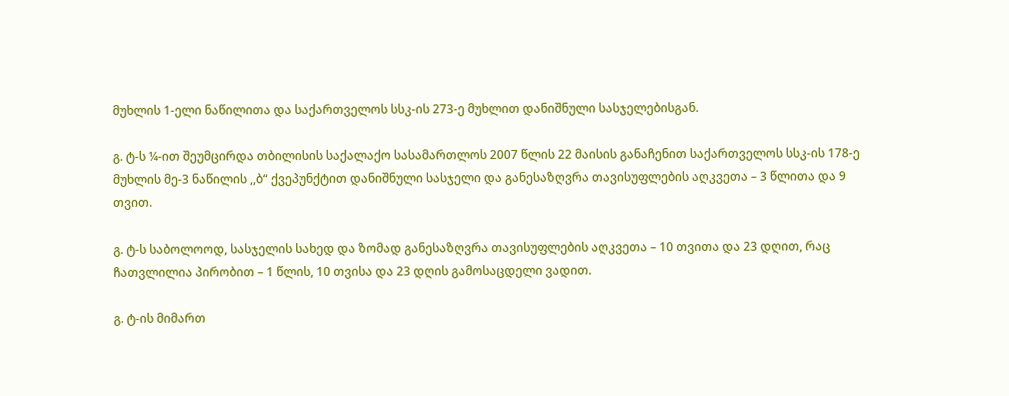მუხლის 1-ელი ნაწილითა და საქართველოს სსკ-ის 273-ე მუხლით დანიშნული სასჯელებისგან.

გ. ტ-ს ¼-ით შეუმცირდა თბილისის საქალაქო სასამართლოს 2007 წლის 22 მაისის განაჩენით საქართველოს სსკ-ის 178-ე მუხლის მე-3 ნაწილის ,,ბ“ ქვეპუნქტით დანიშნული სასჯელი და განესაზღვრა თავისუფლების აღკვეთა – 3 წლითა და 9 თვით.

გ. ტ-ს საბოლოოდ, სასჯელის სახედ და ზომად განესაზღვრა თავისუფლების აღკვეთა – 10 თვითა და 23 დღით, რაც ჩათვლილია პირობით – 1 წლის, 10 თვისა და 23 დღის გამოსაცდელი ვადით.

გ. ტ-ის მიმართ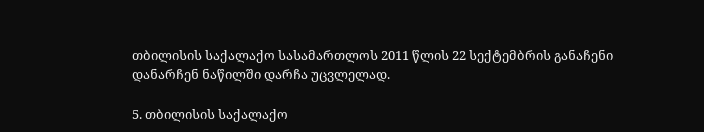თბილისის საქალაქო სასამართლოს 2011 წლის 22 სექტემბრის განაჩენი დანარჩენ ნაწილში დარჩა უცვლელად.

5. თბილისის საქალაქო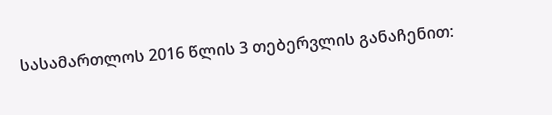სასამართლოს 2016 წლის 3 თებერვლის განაჩენით: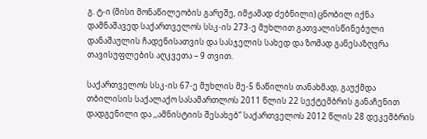გ. ტ-ი (მისი მონაწილეობის გარეშე, იმჟამად ძებნილი) ცნობილ იქნა დამნაშავედ საქართველოს სსკ-ის 273-ე მუხლით გათვალისწინებული დანაშაულის ჩადენისათვის და სასჯელის სახედ და ზომად განესაზღვრა თავისუფლების აღკვეთა – 9 თვით.

საქართველოს სსკ-ის 67-ე მუხლის მე-5 ნაწილის თანახმად, გაუქმდა თბილისის საქალაქო სასამართლოს 2011 წლის 22 სექტემბრის განაჩენით დადგენილი და ,,ამნისტიის შესახებ“ საქართველოს 2012 წლის 28 დეკემბრის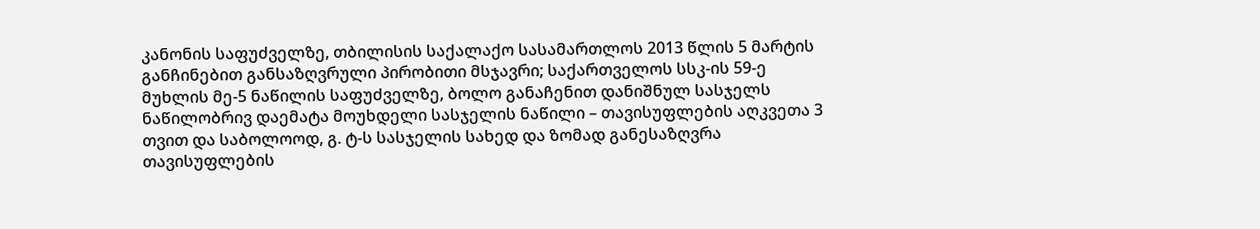კანონის საფუძველზე, თბილისის საქალაქო სასამართლოს 2013 წლის 5 მარტის განჩინებით განსაზღვრული პირობითი მსჯავრი; საქართველოს სსკ-ის 59-ე მუხლის მე-5 ნაწილის საფუძველზე, ბოლო განაჩენით დანიშნულ სასჯელს ნაწილობრივ დაემატა მოუხდელი სასჯელის ნაწილი – თავისუფლების აღკვეთა 3 თვით და საბოლოოდ, გ. ტ-ს სასჯელის სახედ და ზომად განესაზღვრა თავისუფლების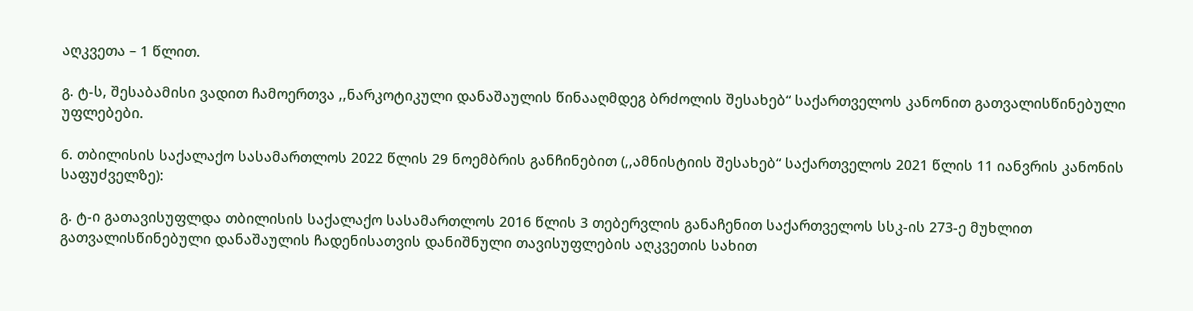აღკვეთა – 1 წლით.

გ. ტ-ს, შესაბამისი ვადით ჩამოერთვა ,,ნარკოტიკული დანაშაულის წინააღმდეგ ბრძოლის შესახებ“ საქართველოს კანონით გათვალისწინებული უფლებები.

6. თბილისის საქალაქო სასამართლოს 2022 წლის 29 ნოემბრის განჩინებით (,,ამნისტიის შესახებ“ საქართველოს 2021 წლის 11 იანვრის კანონის საფუძველზე):

გ. ტ-ი გათავისუფლდა თბილისის საქალაქო სასამართლოს 2016 წლის 3 თებერვლის განაჩენით საქართველოს სსკ-ის 273-ე მუხლით გათვალისწინებული დანაშაულის ჩადენისათვის დანიშნული თავისუფლების აღკვეთის სახით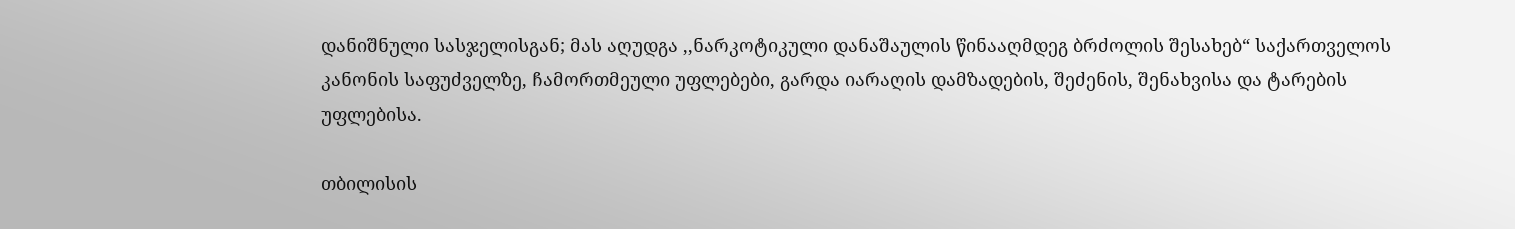დანიშნული სასჯელისგან; მას აღუდგა ,,ნარკოტიკული დანაშაულის წინააღმდეგ ბრძოლის შესახებ“ საქართველოს კანონის საფუძველზე, ჩამორთმეული უფლებები, გარდა იარაღის დამზადების, შეძენის, შენახვისა და ტარების უფლებისა.

თბილისის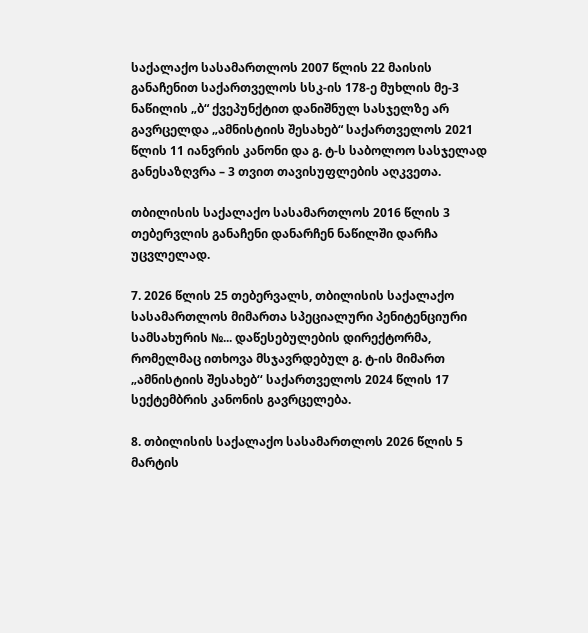საქალაქო სასამართლოს 2007 წლის 22 მაისის განაჩენით საქართველოს სსკ-ის 178-ე მუხლის მე-3 ნაწილის „ბ“ ქვეპუნქტით დანიშნულ სასჯელზე არ გავრცელდა „ამნისტიის შესახებ“ საქართველოს 2021 წლის 11 იანვრის კანონი და გ. ტ-ს საბოლოო სასჯელად განესაზღვრა – 3 თვით თავისუფლების აღკვეთა.

თბილისის საქალაქო სასამართლოს 2016 წლის 3 თებერვლის განაჩენი დანარჩენ ნაწილში დარჩა უცვლელად.

7. 2026 წლის 25 თებერვალს, თბილისის საქალაქო სასამართლოს მიმართა სპეციალური პენიტენციური სამსახურის №... დაწესებულების დირექტორმა, რომელმაც ითხოვა მსჯავრდებულ გ. ტ-ის მიმართ „ამნისტიის შესახებ‘‘ საქართველოს 2024 წლის 17 სექტემბრის კანონის გავრცელება.

8. თბილისის საქალაქო სასამართლოს 2026 წლის 5 მარტის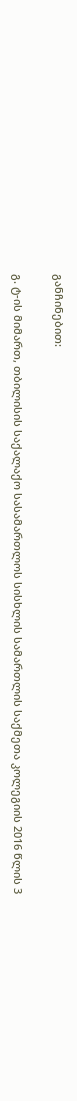განჩინებით:

გ. ტ-ის მიმართ, თბილისის საქალაქო სასამართლოს სისხლის სამართლის საქმეთა კოლეგიის 2016 წლის 3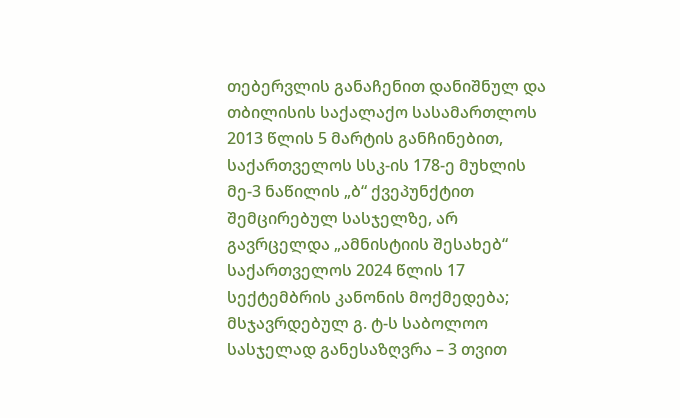თებერვლის განაჩენით დანიშნულ და თბილისის საქალაქო სასამართლოს 2013 წლის 5 მარტის განჩინებით, საქართველოს სსკ-ის 178-ე მუხლის მე-3 ნაწილის „ბ“ ქვეპუნქტით შემცირებულ სასჯელზე, არ გავრცელდა „ამნისტიის შესახებ“ საქართველოს 2024 წლის 17 სექტემბრის კანონის მოქმედება; მსჯავრდებულ გ. ტ-ს საბოლოო სასჯელად განესაზღვრა – 3 თვით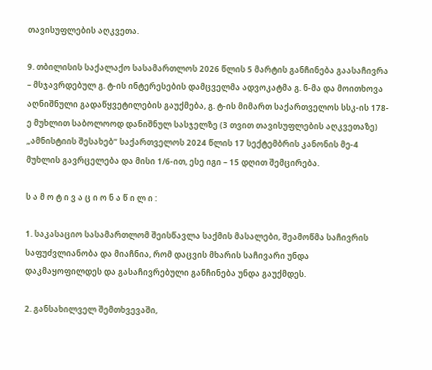თავისუფლების აღკვეთა.

9. თბილისის საქალაქო სასამართლოს 2026 წლის 5 მარტის განჩინება გაასაჩივრა – მსჯავრდებულ გ. ტ-ის ინტერესების დამცველმა ადვოკატმა გ. ნ-მა და მოითხოვა აღნიშნული გადაწყვეტილების გაუქმება, გ. ტ-ის მიმართ საქართველოს სსკ-ის 178-ე მუხლით საბოლოოდ დანიშნულ სასჯელზე (3 თვით თავისუფლების აღკვეთაზე) „ამნისტიის შესახებ“ საქართველოს 2024 წლის 17 სექტემბრის კანონის მე-4 მუხლის გავრცელება და მისი 1/6-ით, ესე იგი – 15 დღით შემცირება.

ს ა მ ო ტ ი ვ ა ც ი ო ნ ა წ ი ლ ი :

1. საკასაციო სასამართლომ შეისწავლა საქმის მასალები, შეამოწმა საჩივრის საფუძვლიანობა და მიაჩნია, რომ დაცვის მხარის საჩივარი უნდა დაკმაყოფილდეს და გასაჩივრებული განჩინება უნდა გაუქმდეს.

2. განსახილველ შემთხვევაში,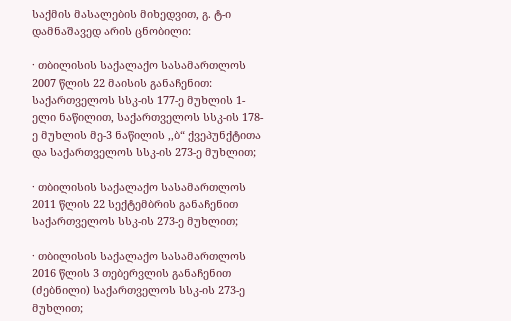საქმის მასალების მიხედვით, გ. ტ-ი დამნაშავედ არის ცნობილი:

· თბილისის საქალაქო სასამართლოს 2007 წლის 22 მაისის განაჩენით: საქართველოს სსკ-ის 177-ე მუხლის 1-ელი ნაწილით, საქართველოს სსკ-ის 178-ე მუხლის მე-3 ნაწილის ,,ბ“ ქვეპუნქტითა და საქართველოს სსკ-ის 273-ე მუხლით;

· თბილისის საქალაქო სასამართლოს 2011 წლის 22 სექტემბრის განაჩენით საქართველოს სსკ-ის 273-ე მუხლით;

· თბილისის საქალაქო სასამართლოს 2016 წლის 3 თებერვლის განაჩენით (ძებნილი) საქართველოს სსკ-ის 273-ე მუხლით;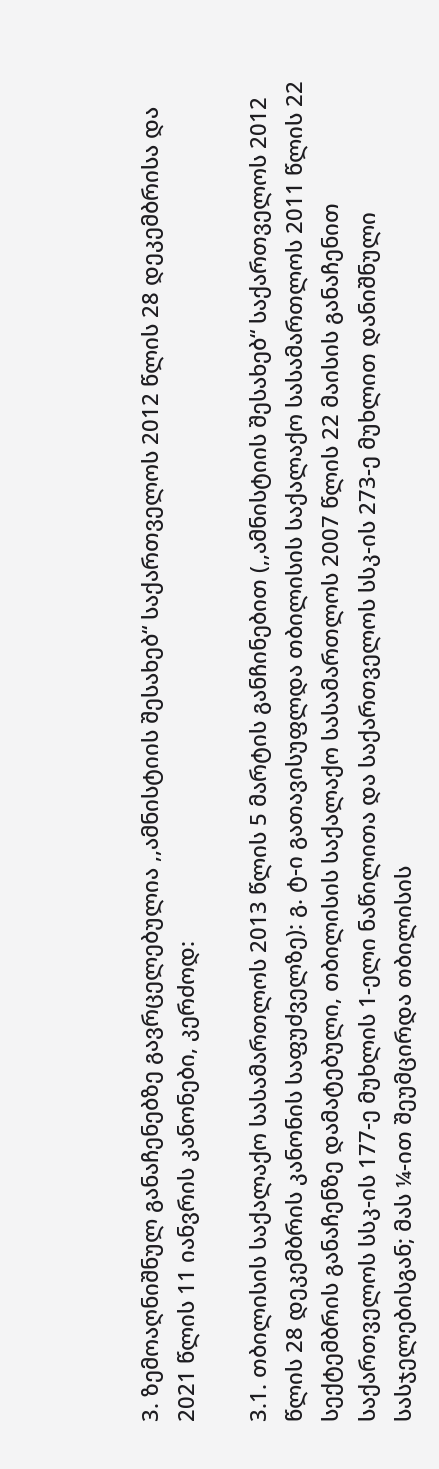3. ზემოაღნიშნულ განაჩენებზე გავრცელებულია ,,ამნისტიის შესახებ“ საქართველოს 2012 წლის 28 დეკემბრისა და 2021 წლის 11 იანვრის კანონები, კერძოდ:

3.1. თბილისის საქალაქო სასამართლოს 2013 წლის 5 მარტის განჩინებით (,,ამნისტიის შესახებ“ საქართველოს 2012 წლის 28 დეკემბრის კანონის საფუძველზე): გ. ტ-ი გათავისუფლდა თბილისის საქალაქო სასამართლოს 2011 წლის 22 სექტემბრის განაჩენზე დამატებული, თბილისის საქალაქო სასამართლოს 2007 წლის 22 მაისის განაჩენით საქართველოს სსკ-ის 177-ე მუხლის 1-ელი ნაწილითა და საქართველოს სსკ-ის 273-ე მუხლით დანიშნული სასჯელებისგან; მას ¼-ით შეუმცირდა თბილისის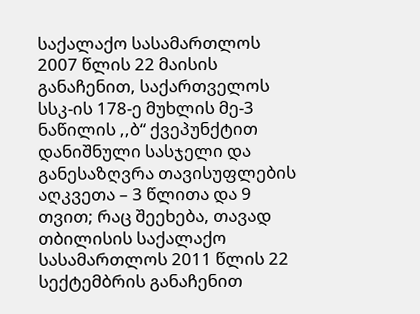საქალაქო სასამართლოს 2007 წლის 22 მაისის განაჩენით, საქართველოს სსკ-ის 178-ე მუხლის მე-3 ნაწილის ,,ბ“ ქვეპუნქტით დანიშნული სასჯელი და განესაზღვრა თავისუფლების აღკვეთა – 3 წლითა და 9 თვით; რაც შეეხება, თავად თბილისის საქალაქო სასამართლოს 2011 წლის 22 სექტემბრის განაჩენით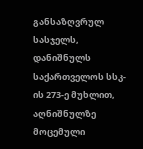განსაზღვრულ სასჯელს, დანიშნულს საქართველოს სსკ-ის 273-ე მუხლით, აღნიშნულზე მოცემული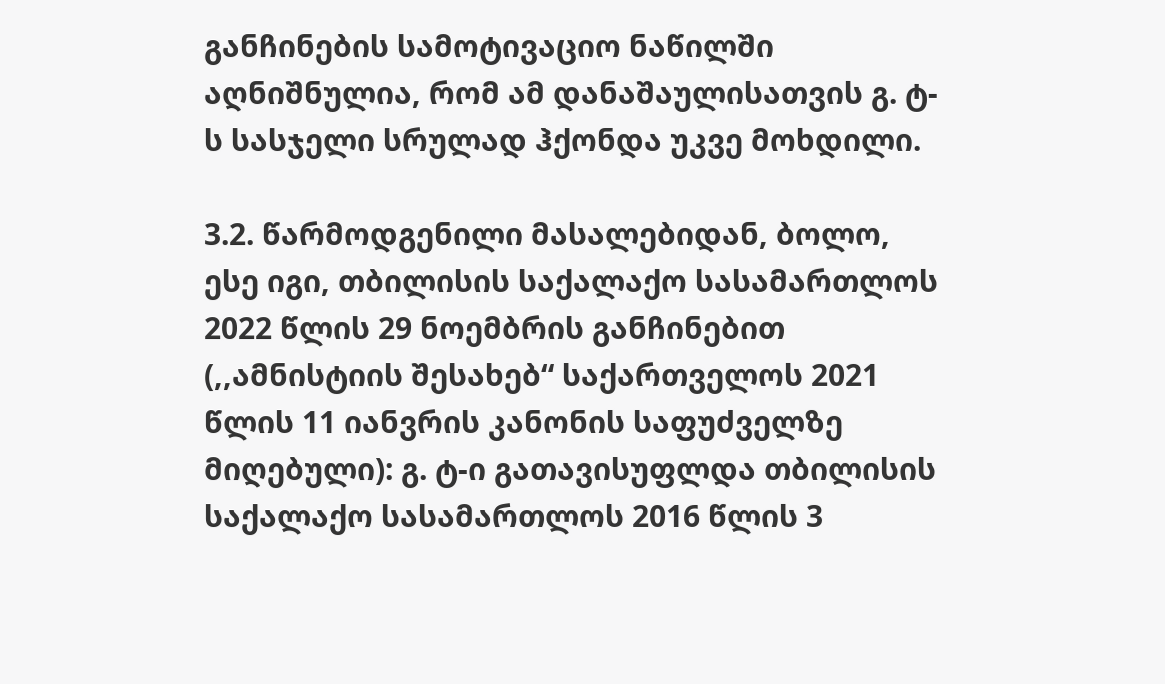განჩინების სამოტივაციო ნაწილში აღნიშნულია, რომ ამ დანაშაულისათვის გ. ტ-ს სასჯელი სრულად ჰქონდა უკვე მოხდილი.

3.2. წარმოდგენილი მასალებიდან, ბოლო, ესე იგი, თბილისის საქალაქო სასამართლოს 2022 წლის 29 ნოემბრის განჩინებით (,,ამნისტიის შესახებ“ საქართველოს 2021 წლის 11 იანვრის კანონის საფუძველზე მიღებული): გ. ტ-ი გათავისუფლდა თბილისის საქალაქო სასამართლოს 2016 წლის 3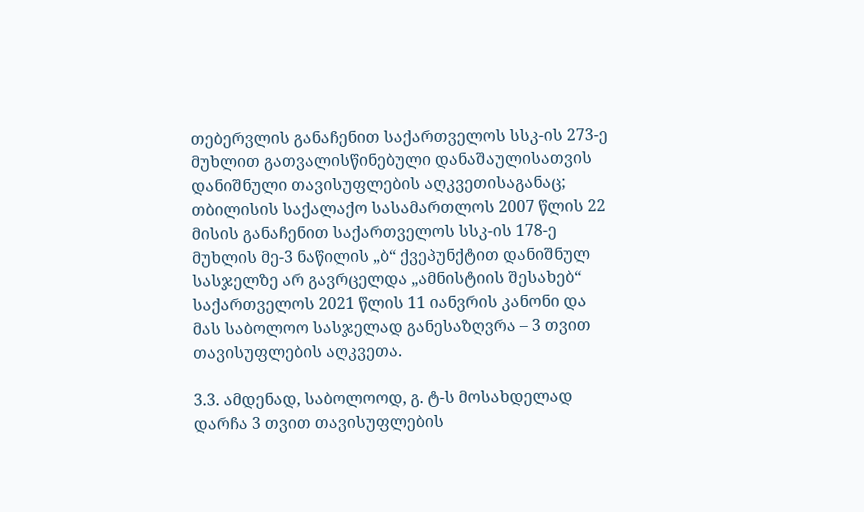თებერვლის განაჩენით საქართველოს სსკ-ის 273-ე მუხლით გათვალისწინებული დანაშაულისათვის დანიშნული თავისუფლების აღკვეთისაგანაც; თბილისის საქალაქო სასამართლოს 2007 წლის 22 მისის განაჩენით საქართველოს სსკ-ის 178-ე მუხლის მე-3 ნაწილის „ბ“ ქვეპუნქტით დანიშნულ სასჯელზე არ გავრცელდა „ამნისტიის შესახებ“ საქართველოს 2021 წლის 11 იანვრის კანონი და მას საბოლოო სასჯელად განესაზღვრა – 3 თვით თავისუფლების აღკვეთა.

3.3. ამდენად, საბოლოოდ, გ. ტ-ს მოსახდელად დარჩა 3 თვით თავისუფლების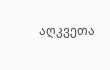აღკვეთა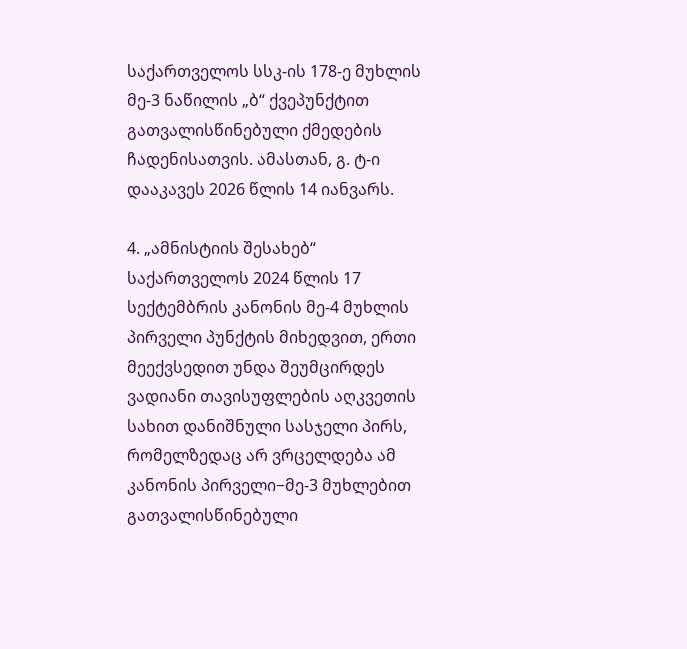საქართველოს სსკ-ის 178-ე მუხლის მე-3 ნაწილის „ბ“ ქვეპუნქტით გათვალისწინებული ქმედების ჩადენისათვის. ამასთან, გ. ტ-ი დააკავეს 2026 წლის 14 იანვარს.

4. „ამნისტიის შესახებ“ საქართველოს 2024 წლის 17 სექტემბრის კანონის მე-4 მუხლის პირველი პუნქტის მიხედვით, ერთი მეექვსედით უნდა შეუმცირდეს ვადიანი თავისუფლების აღკვეთის სახით დანიშნული სასჯელი პირს, რომელზედაც არ ვრცელდება ამ კანონის პირველი−მე-3 მუხლებით გათვალისწინებული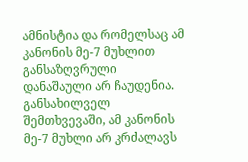ამნისტია და რომელსაც ამ კანონის მე-7 მუხლით განსაზღვრული დანაშაული არ ჩაუდენია. განსახილველ შემთხვევაში, ამ კანონის მე-7 მუხლი არ კრძალავს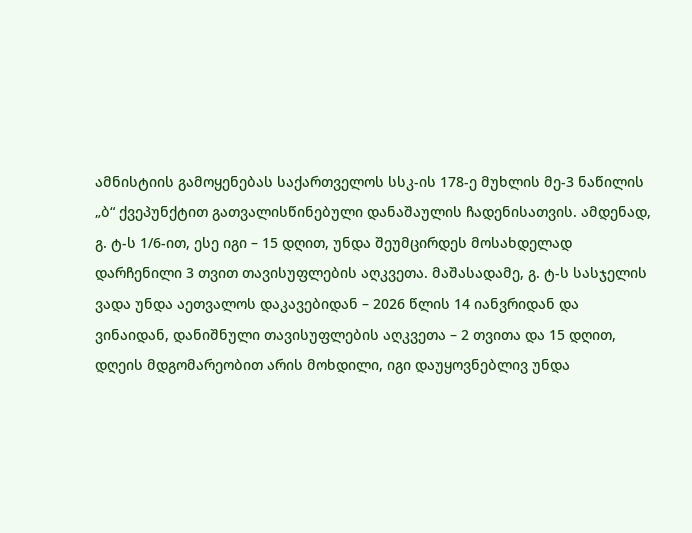ამნისტიის გამოყენებას საქართველოს სსკ-ის 178-ე მუხლის მე-3 ნაწილის „ბ“ ქვეპუნქტით გათვალისწინებული დანაშაულის ჩადენისათვის. ამდენად, გ. ტ-ს 1/6-ით, ესე იგი – 15 დღით, უნდა შეუმცირდეს მოსახდელად დარჩენილი 3 თვით თავისუფლების აღკვეთა. მაშასადამე, გ. ტ-ს სასჯელის ვადა უნდა აეთვალოს დაკავებიდან – 2026 წლის 14 იანვრიდან და ვინაიდან, დანიშნული თავისუფლების აღკვეთა – 2 თვითა და 15 დღით, დღეის მდგომარეობით არის მოხდილი, იგი დაუყოვნებლივ უნდა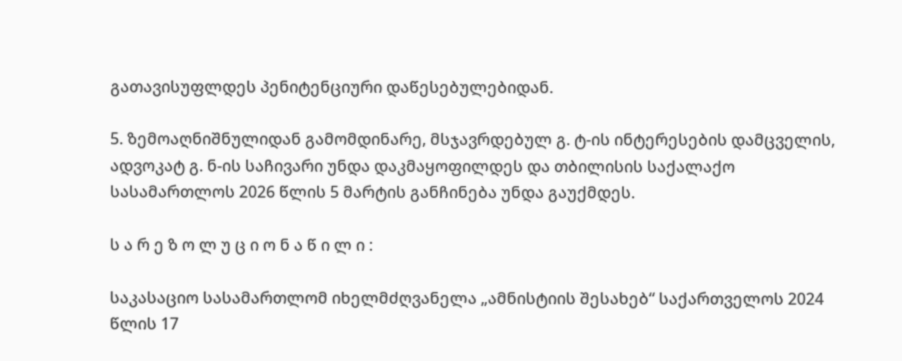გათავისუფლდეს პენიტენციური დაწესებულებიდან.

5. ზემოაღნიშნულიდან გამომდინარე, მსჯავრდებულ გ. ტ-ის ინტერესების დამცველის, ადვოკატ გ. ნ-ის საჩივარი უნდა დაკმაყოფილდეს და თბილისის საქალაქო სასამართლოს 2026 წლის 5 მარტის განჩინება უნდა გაუქმდეს.

ს ა რ ე ზ ო ლ უ ც ი ო ნ ა წ ი ლ ი :

საკასაციო სასამართლომ იხელმძღვანელა „ამნისტიის შესახებ“ საქართველოს 2024 წლის 17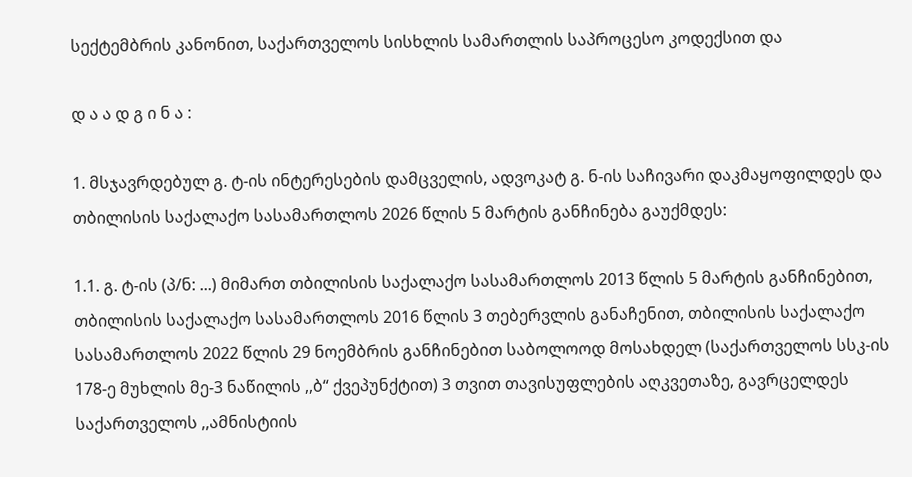სექტემბრის კანონით, საქართველოს სისხლის სამართლის საპროცესო კოდექსით და

დ ა ა დ გ ი ნ ა :

1. მსჯავრდებულ გ. ტ-ის ინტერესების დამცველის, ადვოკატ გ. ნ-ის საჩივარი დაკმაყოფილდეს და თბილისის საქალაქო სასამართლოს 2026 წლის 5 მარტის განჩინება გაუქმდეს:

1.1. გ. ტ-ის (პ/ნ: ...) მიმართ თბილისის საქალაქო სასამართლოს 2013 წლის 5 მარტის განჩინებით, თბილისის საქალაქო სასამართლოს 2016 წლის 3 თებერვლის განაჩენით, თბილისის საქალაქო სასამართლოს 2022 წლის 29 ნოემბრის განჩინებით საბოლოოდ მოსახდელ (საქართველოს სსკ-ის 178-ე მუხლის მე-3 ნაწილის ,,ბ“ ქვეპუნქტით) 3 თვით თავისუფლების აღკვეთაზე, გავრცელდეს საქართველოს ,,ამნისტიის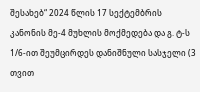შესახებ“ 2024 წლის 17 სექტემბრის კანონის მე-4 მუხლის მოქმედება და გ. ტ-ს 1/6-ით შეუმცირდეს დანიშნული სასჯელი (3 თვით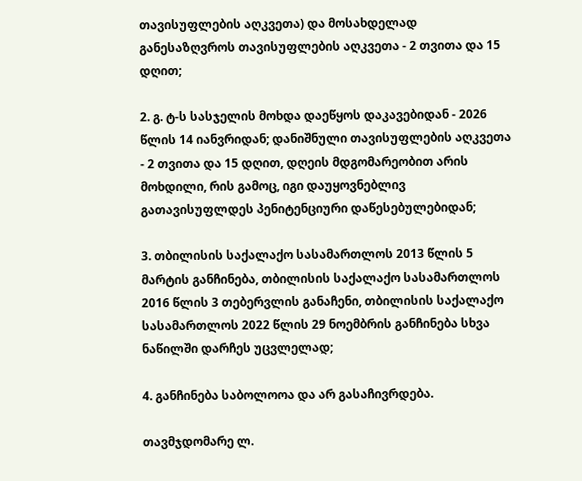თავისუფლების აღკვეთა) და მოსახდელად განესაზღვროს თავისუფლების აღკვეთა - 2 თვითა და 15 დღით;

2. გ. ტ-ს სასჯელის მოხდა დაეწყოს დაკავებიდან - 2026 წლის 14 იანვრიდან; დანიშნული თავისუფლების აღკვეთა - 2 თვითა და 15 დღით, დღეის მდგომარეობით არის მოხდილი, რის გამოც, იგი დაუყოვნებლივ გათავისუფლდეს პენიტენციური დაწესებულებიდან;

3. თბილისის საქალაქო სასამართლოს 2013 წლის 5 მარტის განჩინება, თბილისის საქალაქო სასამართლოს 2016 წლის 3 თებერვლის განაჩენი, თბილისის საქალაქო სასამართლოს 2022 წლის 29 ნოემბრის განჩინება სხვა ნაწილში დარჩეს უცვლელად;

4. განჩინება საბოლოოა და არ გასაჩივრდება.

თავმჯდომარე ლ.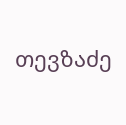თევზაძე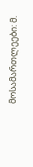მოსამართლეები: მ.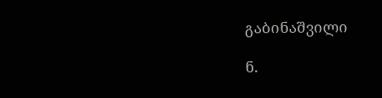გაბინაშვილი

ნ.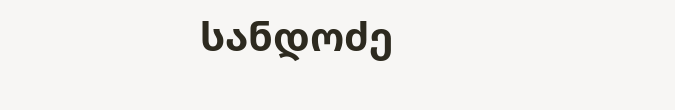სანდოძე